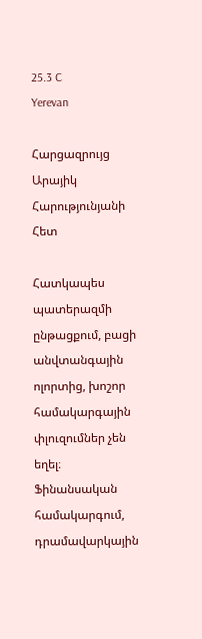25.3 C
Yerevan

Հարցազրույց Արայիկ Հարությունյանի Հետ

Հատկապես պատերազմի ընթացքում, բացի անվտանգային ոլորտից, խոշոր համակարգային փլուզումներ չեն եղել։ Ֆինանսական համակարգում, դրամավարկային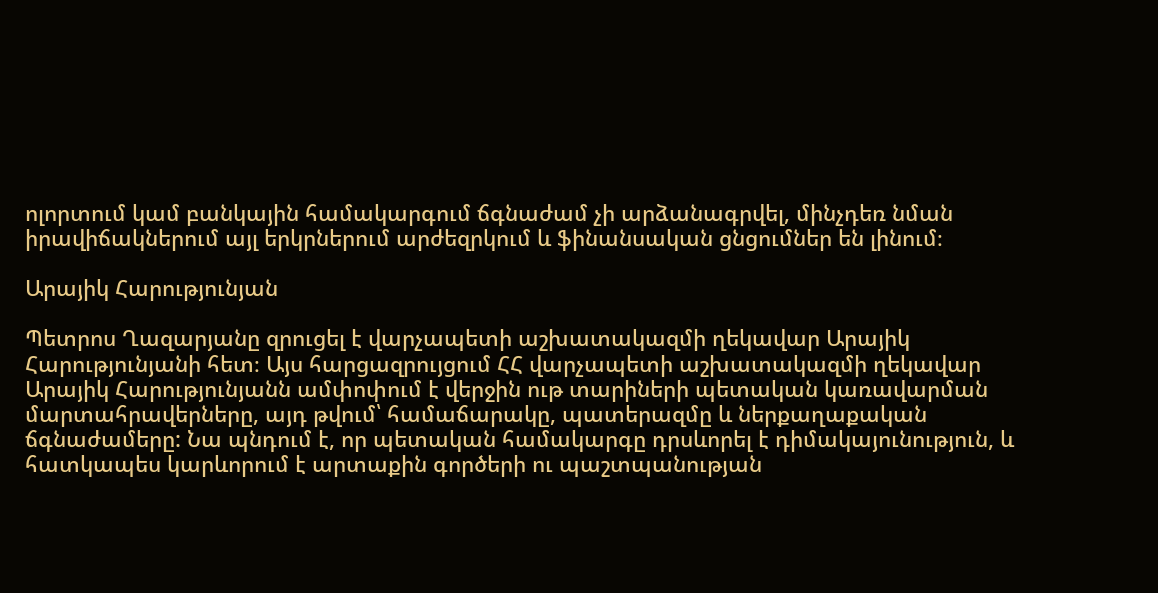ոլորտում կամ բանկային համակարգում ճգնաժամ չի արձանագրվել, մինչդեռ նման իրավիճակներում այլ երկրներում արժեզրկում և ֆինանսական ցնցումներ են լինում։

Արայիկ Հարությունյան

Պետրոս Ղազարյանը զրուցել է վարչապետի աշխատակազմի ղեկավար Արայիկ Հարությունյանի հետ։ Այս հարցազրույցում ՀՀ վարչապետի աշխատակազմի ղեկավար Արայիկ Հարությունյանն ամփոփում է վերջին ութ տարիների պետական կառավարման մարտահրավերները, այդ թվում՝ համաճարակը, պատերազմը և ներքաղաքական ճգնաժամերը: Նա պնդում է, որ պետական համակարգը դրսևորել է դիմակայունություն, և հատկապես կարևորում է արտաքին գործերի ու պաշտպանության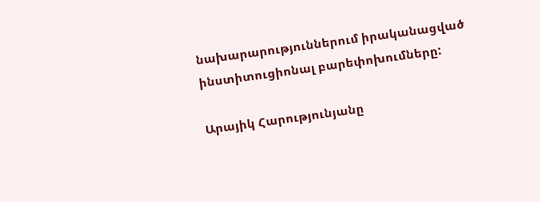նախարարություններում իրականացված ինստիտուցիոնալ բարեփոխումները:

Արայիկ Հարությունյանը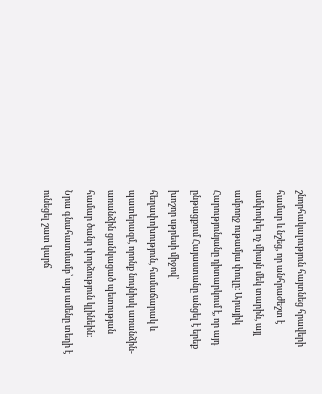շնորհակալություն հայտնեց հրավերի համար և նշեց, որ անհրաժեշտ է ամփոփել ոչ միայն մեկ տարին, այլ ամբողջ ութամյա փուլը։ Արայիկ Հարությունյանը դիտարկում է, որ այդ ընթացքում Հայաստանը անցել է երեք խոշոր սթրեսի միջով՝ հեղափոխություն, համաճարակ և պատերազմ, որոնք նույնիսկ առանձին-առանձին ցանկացած պետության համար ծանր փորձություն կլինեին։ Նրա գնահատմամբ՝ այս ամենը տեղի է ունեցել շատ կարճ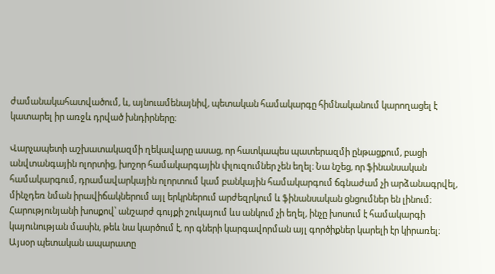ժամանակահատվածում, և, այնուամենայնիվ, պետական համակարգը հիմնականում կարողացել է կատարել իր առջև դրված խնդիրները։

Վարչապետի աշխատակազմի ղեկավարը ասաց, որ հատկապես պատերազմի ընթացքում, բացի անվտանգային ոլորտից, խոշոր համակարգային փլուզումներ չեն եղել։ Նա նշեց, որ ֆինանսական համակարգում, դրամավարկային ոլորտում կամ բանկային համակարգում ճգնաժամ չի արձանագրվել, մինչդեռ նման իրավիճակներում այլ երկրներում արժեզրկում և ֆինանսական ցնցումներ են լինում։ Հարությունյանի խոսքով՝ անշարժ գույքի շուկայում ևս անկում չի եղել, ինչը խոսում է համակարգի կայունության մասին, թեև նա կարծում է, որ գների կարգավորման այլ գործիքներ կարելի էր կիրառել։ Այսօր պետական ապարատը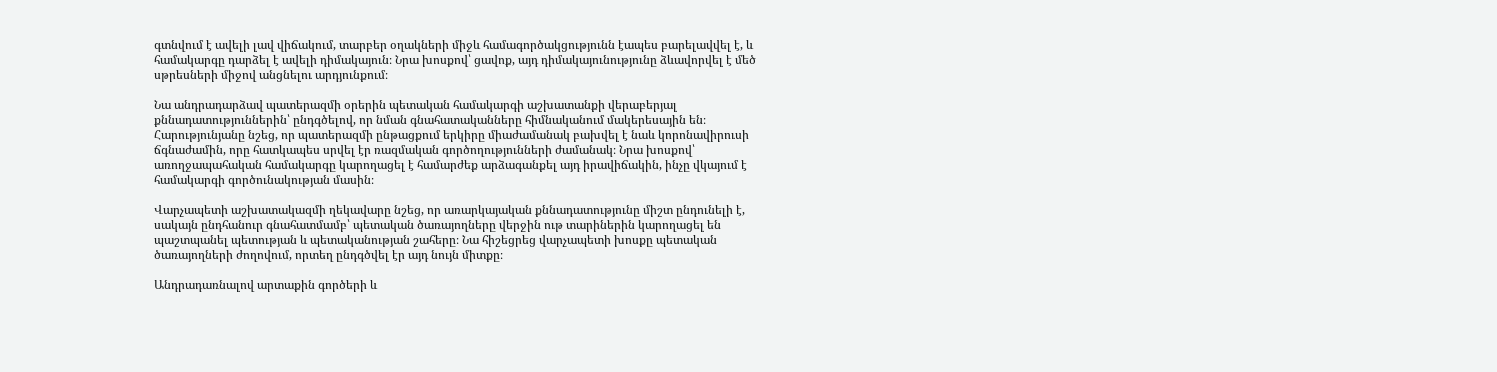գտնվում է ավելի լավ վիճակում, տարբեր օղակների միջև համագործակցությունն էապես բարելավվել է, և համակարգը դարձել է ավելի դիմակայուն։ Նրա խոսքով՝ ցավոք, այդ դիմակայունությունը ձևավորվել է մեծ սթրեսների միջով անցնելու արդյունքում։

Նա անդրադարձավ պատերազմի օրերին պետական համակարգի աշխատանքի վերաբերյալ քննադատություններին՝ ընդգծելով, որ նման գնահատականները հիմնականում մակերեսային են։ Հարությունյանը նշեց, որ պատերազմի ընթացքում երկիրը միաժամանակ բախվել է նաև կորոնավիրուսի ճգնաժամին, որը հատկապես սրվել էր ռազմական գործողությունների ժամանակ։ Նրա խոսքով՝ առողջապահական համակարգը կարողացել է համարժեք արձագանքել այդ իրավիճակին, ինչը վկայում է համակարգի գործունակության մասին։

Վարչապետի աշխատակազմի ղեկավարը նշեց, որ առարկայական քննադատությունը միշտ ընդունելի է, սակայն ընդհանուր գնահատմամբ՝ պետական ծառայողները վերջին ութ տարիներին կարողացել են պաշտպանել պետության և պետականության շահերը։ Նա հիշեցրեց վարչապետի խոսքը պետական ծառայողների ժողովում, որտեղ ընդգծվել էր այդ նույն միտքը։

Անդրադառնալով արտաքին գործերի և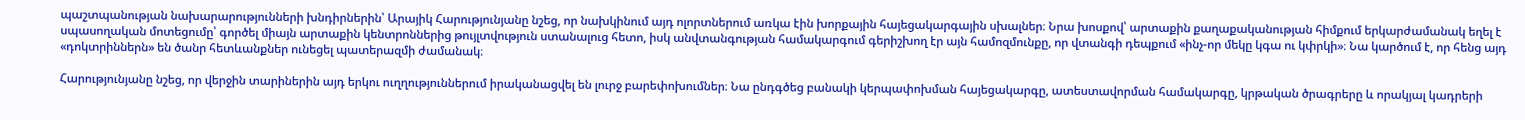պաշտպանության նախարարությունների խնդիրներին՝ Արայիկ Հարությունյանը նշեց, որ նախկինում այդ ոլորտներում առկա էին խորքային հայեցակարգային սխալներ։ Նրա խոսքով՝ արտաքին քաղաքականության հիմքում երկարժամանակ եղել է սպասողական մոտեցումը՝ գործել միայն արտաքին կենտրոններից թույլտվություն ստանալուց հետո, իսկ անվտանգության համակարգում գերիշխող էր այն համոզմունքը, որ վտանգի դեպքում «ինչ-որ մեկը կգա ու կփրկի»։ Նա կարծում է, որ հենց այդ «դոկտրիններն» են ծանր հետևանքներ ունեցել պատերազմի ժամանակ։

Հարությունյանը նշեց, որ վերջին տարիներին այդ երկու ուղղություններում իրականացվել են լուրջ բարեփոխումներ։ Նա ընդգծեց բանակի կերպափոխման հայեցակարգը, ատեստավորման համակարգը, կրթական ծրագրերը և որակյալ կադրերի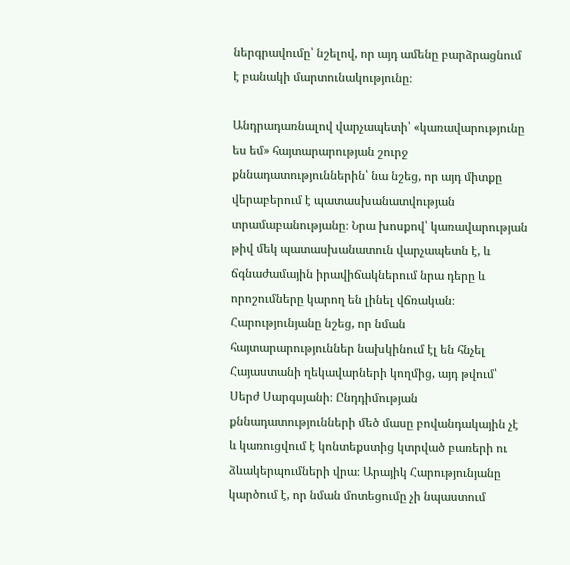ներգրավումը՝ նշելով, որ այդ ամենը բարձրացնում է բանակի մարտունակությունը։

Անդրադառնալով վարչապետի՝ «կառավարությունը ես եմ» հայտարարության շուրջ քննադատություններին՝ նա նշեց, որ այդ միտքը վերաբերում է պատասխանատվության տրամաբանությանը։ Նրա խոսքով՝ կառավարության թիվ մեկ պատասխանատուն վարչապետն է, և ճգնաժամային իրավիճակներում նրա դերը և որոշումները կարող են լինել վճռական։ Հարությունյանը նշեց, որ նման հայտարարություններ նախկինում էլ են հնչել Հայաստանի ղեկավարների կողմից, այդ թվում՝ Սերժ Սարգսյանի։ Ընդդիմության քննադատությունների մեծ մասը բովանդակային չէ և կառուցվում է կոնտեքստից կտրված բառերի ու ձևակերպումների վրա։ Արայիկ Հարությունյանը կարծում է, որ նման մոտեցումը չի նպաստում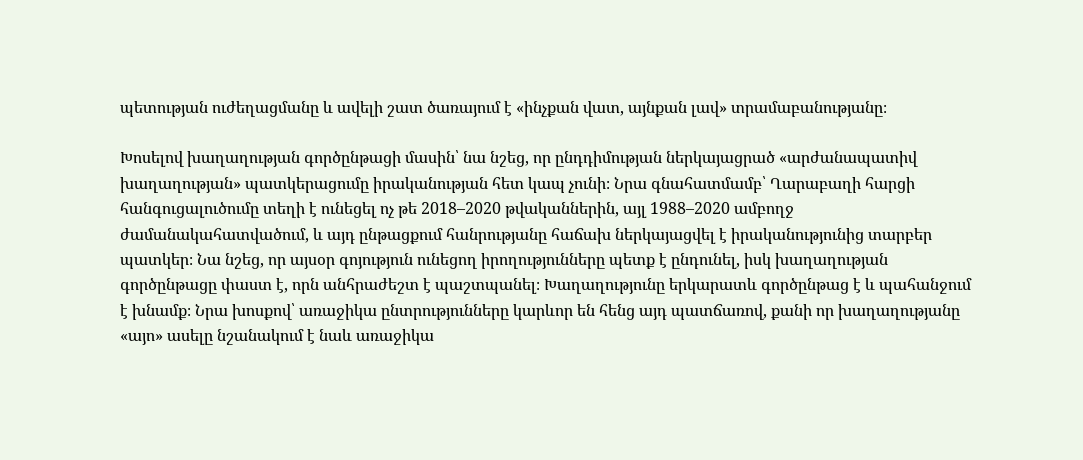պետության ուժեղացմանը և ավելի շատ ծառայում է «ինչքան վատ, այնքան լավ» տրամաբանությանը։

Խոսելով խաղաղության գործընթացի մասին՝ նա նշեց, որ ընդդիմության ներկայացրած «արժանապատիվ խաղաղության» պատկերացումը իրականության հետ կապ չունի։ Նրա գնահատմամբ՝ Ղարաբաղի հարցի հանգուցալուծումը տեղի է ունեցել ոչ թե 2018–2020 թվականներին, այլ 1988–2020 ամբողջ ժամանակահատվածում, և այդ ընթացքում հանրությանը հաճախ ներկայացվել է իրականությունից տարբեր պատկեր։ Նա նշեց, որ այսօր գոյություն ունեցող իրողությունները պետք է ընդունել, իսկ խաղաղության գործընթացը փաստ է, որն անհրաժեշտ է պաշտպանել։ Խաղաղությունը երկարատև գործընթաց է և պահանջում է խնամք։ Նրա խոսքով՝ առաջիկա ընտրությունները կարևոր են հենց այդ պատճառով, քանի որ խաղաղությանը «այո» ասելը նշանակում է նաև առաջիկա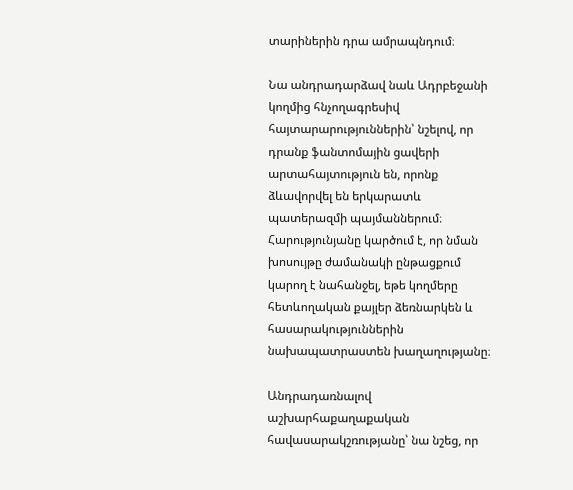տարիներին դրա ամրապնդում։

Նա անդրադարձավ նաև Ադրբեջանի կողմից հնչողագրեսիվ հայտարարություններին՝ նշելով, որ դրանք ֆանտոմային ցավերի արտահայտություն են, որոնք ձևավորվել են երկարատև պատերազմի պայմաններում։ Հարությունյանը կարծում է, որ նման խոսույթը ժամանակի ընթացքում կարող է նահանջել, եթե կողմերը հետևողական քայլեր ձեռնարկեն և հասարակություններին նախապատրաստեն խաղաղությանը։

Անդրադառնալով աշխարհաքաղաքական հավասարակշռությանը՝ նա նշեց, որ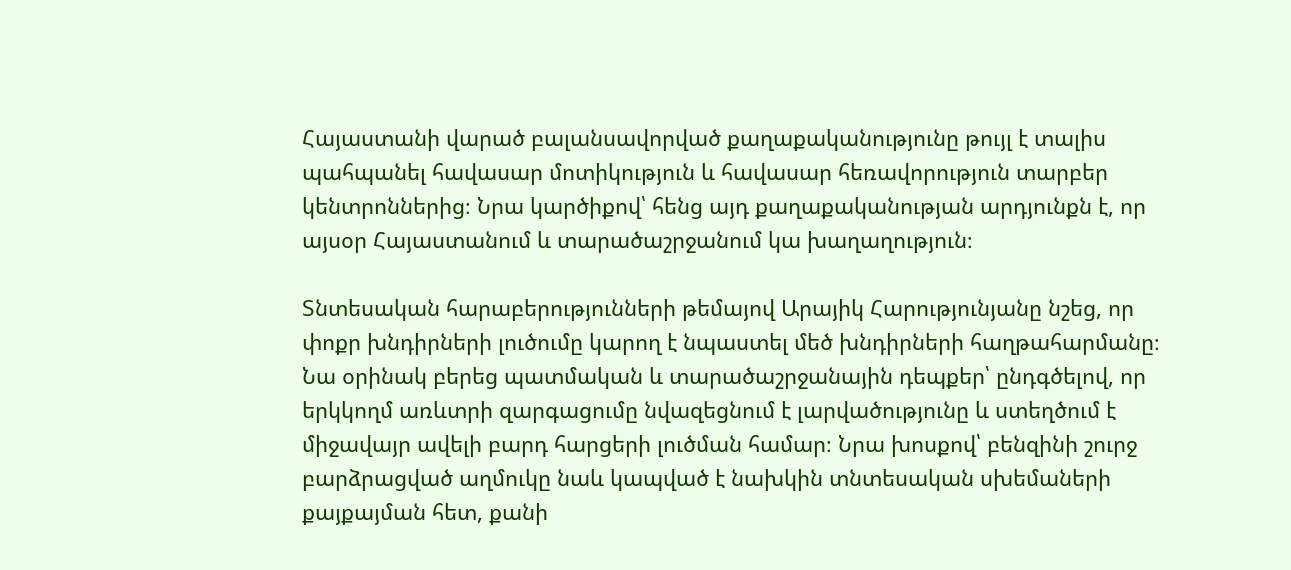Հայաստանի վարած բալանսավորված քաղաքականությունը թույլ է տալիս պահպանել հավասար մոտիկություն և հավասար հեռավորություն տարբեր կենտրոններից։ Նրա կարծիքով՝ հենց այդ քաղաքականության արդյունքն է, որ այսօր Հայաստանում և տարածաշրջանում կա խաղաղություն։

Տնտեսական հարաբերությունների թեմայով Արայիկ Հարությունյանը նշեց, որ փոքր խնդիրների լուծումը կարող է նպաստել մեծ խնդիրների հաղթահարմանը։ Նա օրինակ բերեց պատմական և տարածաշրջանային դեպքեր՝ ընդգծելով, որ երկկողմ առևտրի զարգացումը նվազեցնում է լարվածությունը և ստեղծում է միջավայր ավելի բարդ հարցերի լուծման համար։ Նրա խոսքով՝ բենզինի շուրջ բարձրացված աղմուկը նաև կապված է նախկին տնտեսական սխեմաների քայքայման հետ, քանի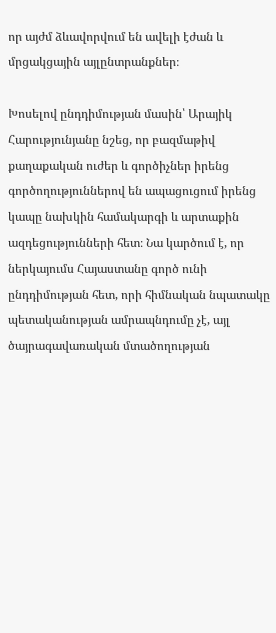որ այժմ ձևավորվում են ավելի էժան և մրցակցային այլընտրանքներ։

Խոսելով ընդդիմության մասին՝ Արայիկ Հարությունյանը նշեց, որ բազմաթիվ քաղաքական ուժեր և գործիչներ իրենց գործողություններով են ապացուցում իրենց կապը նախկին համակարգի և արտաքին ազդեցությունների հետ։ Նա կարծում է, որ ներկայումս Հայաստանը գործ ունի ընդդիմության հետ, որի հիմնական նպատակը պետականության ամրապնդումը չէ, այլ ծայրագավառական մտածողության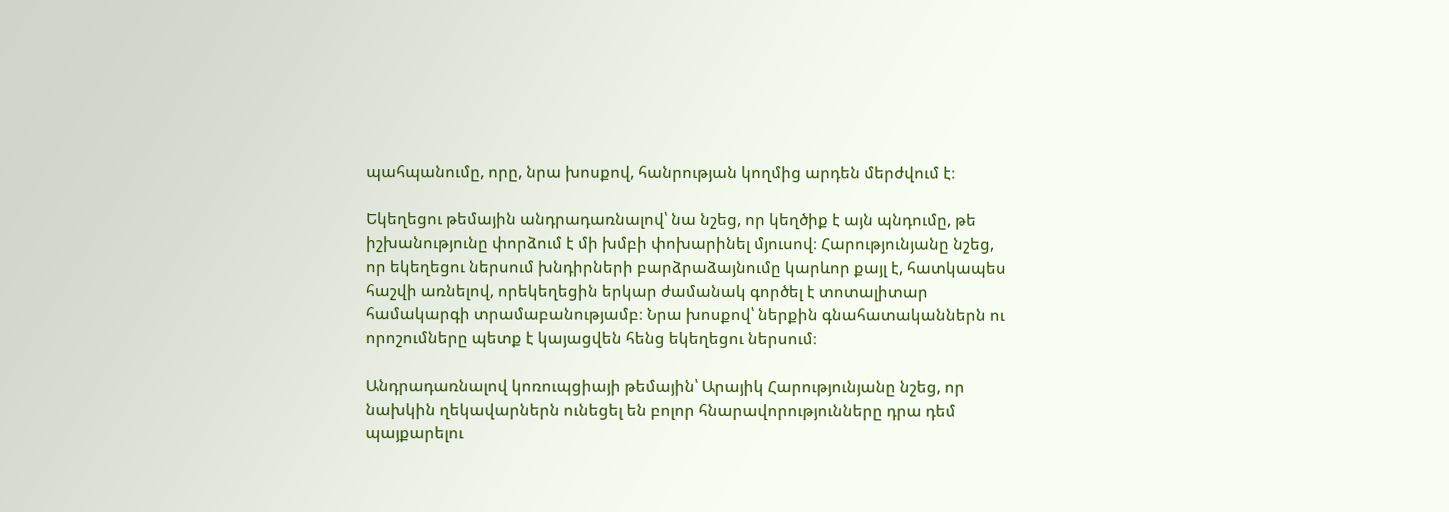պահպանումը, որը, նրա խոսքով, հանրության կողմից արդեն մերժվում է։

Եկեղեցու թեմային անդրադառնալով՝ նա նշեց, որ կեղծիք է այն պնդումը, թե իշխանությունը փորձում է մի խմբի փոխարինել մյուսով։ Հարությունյանը նշեց, որ եկեղեցու ներսում խնդիրների բարձրաձայնումը կարևոր քայլ է, հատկապես հաշվի առնելով, որեկեղեցին երկար ժամանակ գործել է տոտալիտար համակարգի տրամաբանությամբ։ Նրա խոսքով՝ ներքին գնահատականներն ու որոշումները պետք է կայացվեն հենց եկեղեցու ներսում։

Անդրադառնալով կոռուպցիայի թեմային՝ Արայիկ Հարությունյանը նշեց, որ նախկին ղեկավարներն ունեցել են բոլոր հնարավորությունները դրա դեմ պայքարելու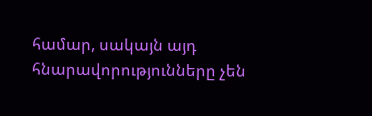համար, սակայն այդ հնարավորությունները չեն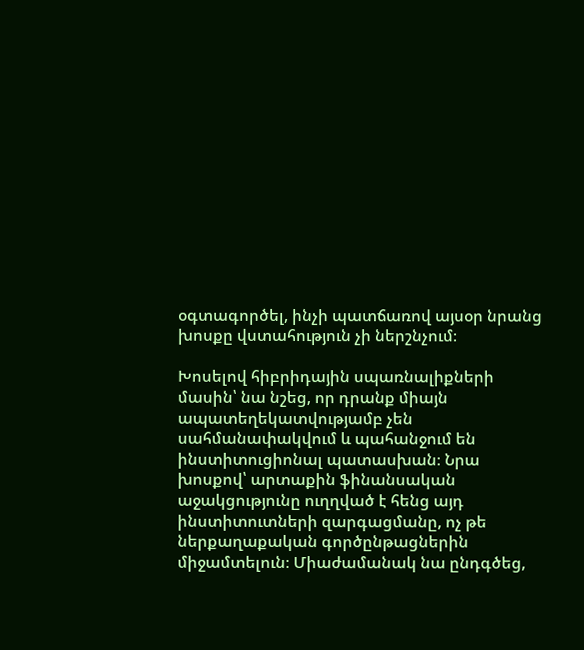օգտագործել, ինչի պատճառով այսօր նրանց խոսքը վստահություն չի ներշնչում։

Խոսելով հիբրիդային սպառնալիքների մասին՝ նա նշեց, որ դրանք միայն ապատեղեկատվությամբ չեն սահմանափակվում և պահանջում են ինստիտուցիոնալ պատասխան։ Նրա խոսքով՝ արտաքին ֆինանսական աջակցությունը ուղղված է հենց այդ ինստիտուտների զարգացմանը, ոչ թե ներքաղաքական գործընթացներին միջամտելուն։ Միաժամանակ նա ընդգծեց,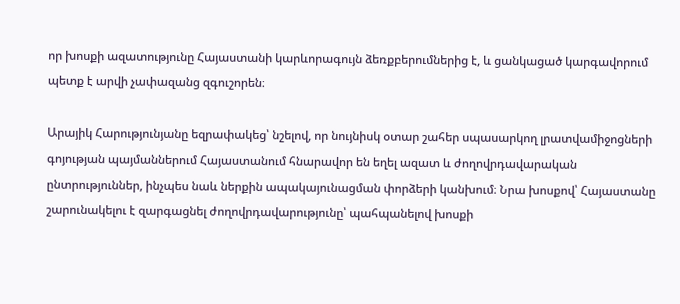որ խոսքի ազատությունը Հայաստանի կարևորագույն ձեռքբերումներից է, և ցանկացած կարգավորում պետք է արվի չափազանց զգուշորեն։

Արայիկ Հարությունյանը եզրափակեց՝ նշելով, որ նույնիսկ օտար շահեր սպասարկող լրատվամիջոցների գոյության պայմաններում Հայաստանում հնարավոր են եղել ազատ և ժողովրդավարական ընտրություններ, ինչպես նաև ներքին ապակայունացման փորձերի կանխում։ Նրա խոսքով՝ Հայաստանը շարունակելու է զարգացնել ժողովրդավարությունը՝ պահպանելով խոսքի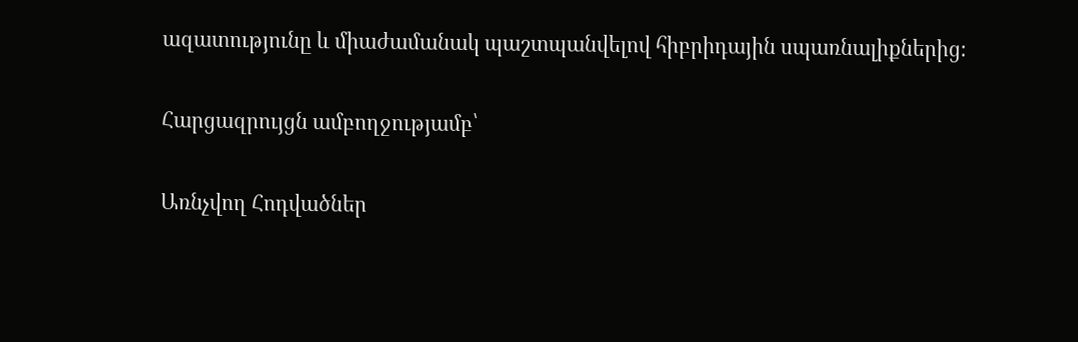ազատությունը և միաժամանակ պաշտպանվելով հիբրիդային սպառնալիքներից։

Հարցազրույցն ամբողջությամբ՝

Առնչվող Հոդվածներ